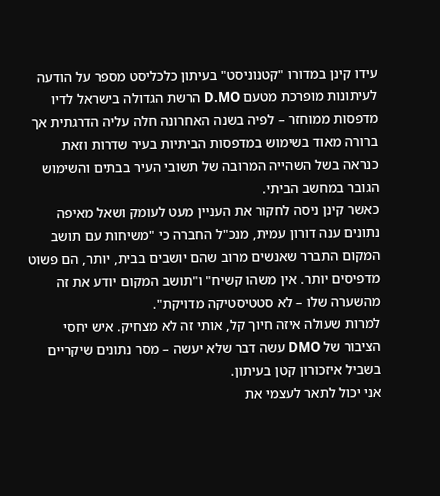עידו קינן במדורו "קטנוניסט" בעיתון כלכליסט מספר על הודעה לעיתונות מופרכת מטעם D.MO הרשת הגדולה בישראל לדיו מדפסות ממוחזר – לפיה בשנה האחרונה חלה עליה הדרגתית אך ברורה מאוד בשימוש במדפסות הביתיות בעיר שדרות וזאת כנראה בשל השהייה המרובה של תשובי העיר בבתים והשימוש הגובר במחשב הביתי.
כאשר קינן ניסה לחקור את העניין מעט לעומק ושאל מאיפה נתונים ענה דורון עמית, מנכ"ל החברה כי "משיחות עם תושב המקום התברר שאנשים מרוב שהם יושבים בבית, יותר, הם פשוט מדפיסים יותר. אין משהו קשיח" ו"תושב המקום יודע את זה מהשערה שלו – לא סטטיסטיקה מדויקת".
למרות שעולה איזה חיוך קל, אותי זה לא מצחיק. איש יחסי הציבור של DMO עשה דבר שלא יעשה – מסר נתונים שיקריים בשביל איזכורון קטן בעיתון.
אני יכול לתאר לעצמי את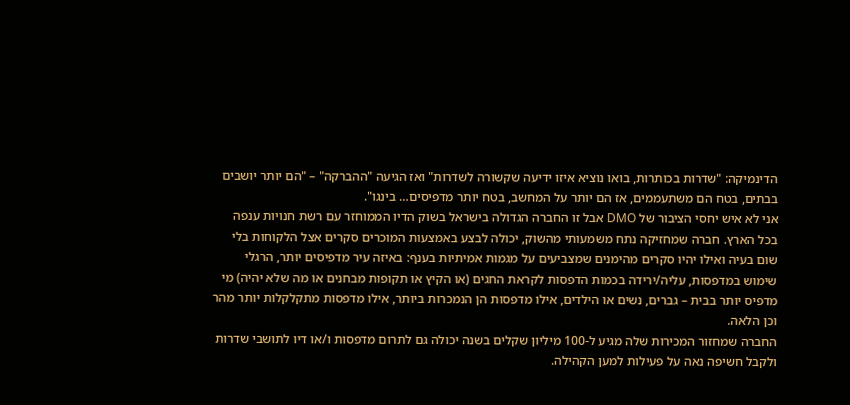הדינמיקה: "שדרות בכותרות, בואו נוציא איזו ידיעה שקשורה לשדרות" ואז הגיעה "ההברקה" – "הם יותר יושבים בבתים, בטח הם משתעממים, אז הם יותר על המחשב, בטח יותר מדפיסים… בינגו".
אני לא איש יחסי הציבור של DMO אבל זו החברה הגדולה בישראל בשוק הדיו הממוחזר עם רשת חנויות ענפה בכל הארץ. חברה שמחזיקה נתח משמעותי מהשוק, יכולה לבצע באמצעות המוכרים סקרים אצל הלקוחות בלי שום בעיה ואילו יהיו סקרים מהימנים שמצביעים על מגמות אמיתיות בענף: באיזה עיר מדפיסים יותר, הרגלי שימוש במדפסות, עליה/ירידה בכמות הדפסות לקראת החגים (או הקיץ או תקופות מבחנים או מה שלא יהיה) מי מדפיס יותר בבית – גברים, נשים או הילדים, אילו מדפסות הן הנמכרות ביותר, אילו מדפסות מתקלקלות יותר מהר וכן הלאה.
החברה שמחזור המכירות שלה מגיע ל-100 מיליון שקלים בשנה יכולה גם לתרום מדפסות ו/או דיו לתושבי שדרות ולקבל חשיפה נאה על פעילות למען הקהילה.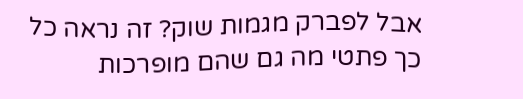אבל לפברק מגמות שוק? זה נראה כל כך פתטי מה גם שהם מופרכות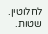לחלוטין.
שטות.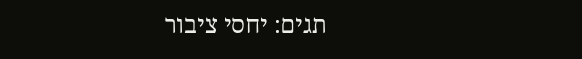תגים: יחסי ציבור